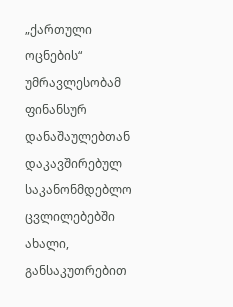„ქართული ოცნების“ უმრავლესობამ ფინანსურ დანაშაულებთან დაკავშირებულ საკანონმდებლო ცვლილებებში ახალი, განსაკუთრებით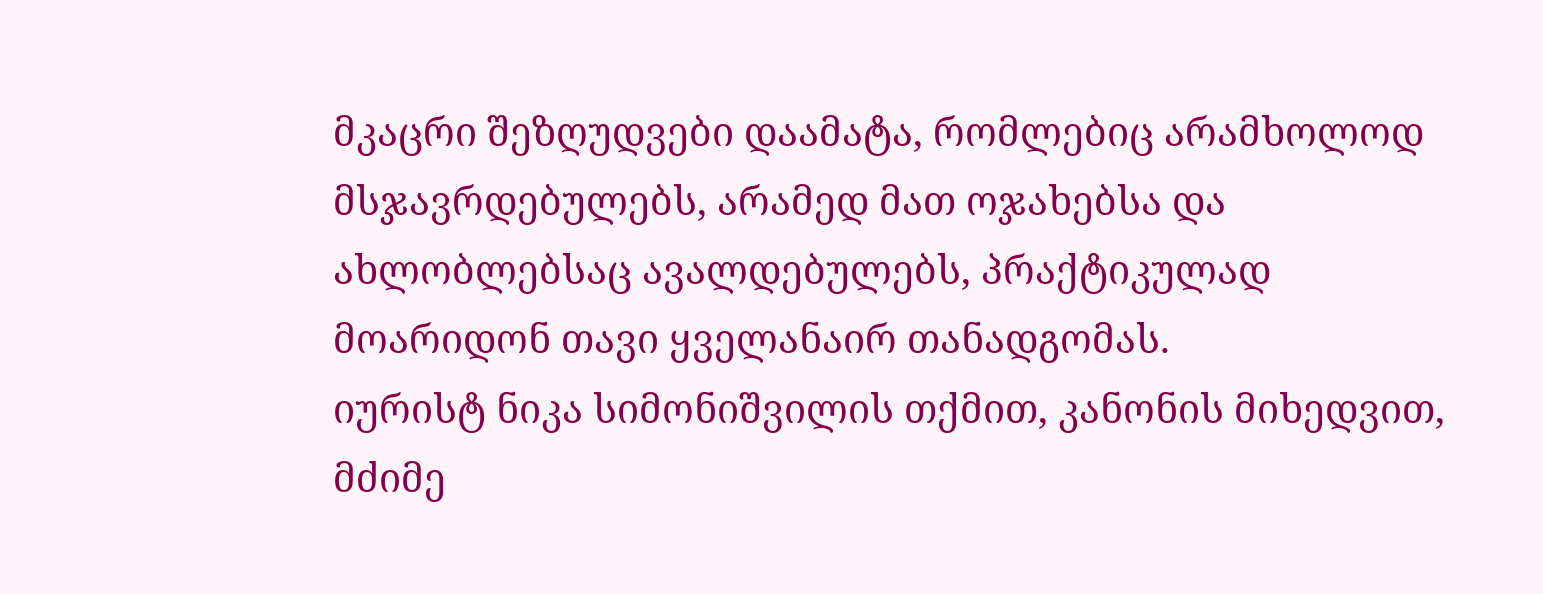მკაცრი შეზღუდვები დაამატა, რომლებიც არამხოლოდ მსჯავრდებულებს, არამედ მათ ოჯახებსა და ახლობლებსაც ავალდებულებს, პრაქტიკულად მოარიდონ თავი ყველანაირ თანადგომას.
იურისტ ნიკა სიმონიშვილის თქმით, კანონის მიხედვით, მძიმე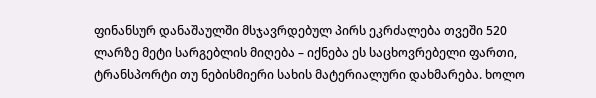ფინანსურ დანაშაულში მსჯავრდებულ პირს ეკრძალება თვეში 520 ლარზე მეტი სარგებლის მიღება – იქნება ეს საცხოვრებელი ფართი, ტრანსპორტი თუ ნებისმიერი სახის მატერიალური დახმარება. ხოლო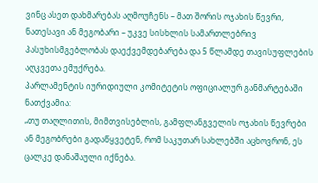ვინც ასეთ დახმარებას აღმოუჩენს – მათ შორის ოჯახის წევრი, ნათესავი ან მეგობარი – უკვე სისხლის სამართლებრივ პასუხისმგებლობას დაექვემდებარება და 5 წლამდე თავისუფლების აღკვეთა ემუქრება.
პარლამენტის იურიდიული კომიტეტის ოფიციალურ განმარტებაში ნათქვამია:
„თუ თაღლითის, მიმთვისებლის, გამფლანგველის ოჯახის წევრები ან მეგობრები გადაწყვეტენ, რომ საკუთარ სახლებში აცხოვრონ, ეს ცალკე დანაშაული იქნება.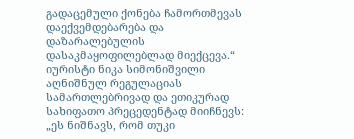გადაცემული ქონება ჩამორთმევას დაექვემდებარება და დაზარალებულის დასაკმაყოფილებლად მიექცევა.“
იურისტი ნიკა სიმონიშვილი აღნიშნულ რეგულაციას სამართლებრივად და ეთიკურად სახიფათო პრეცედენტად მიიჩნევს:
„ეს ნიშნავს, რომ თუკი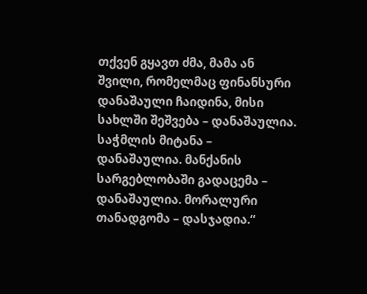თქვენ გყავთ ძმა, მამა ან შვილი, რომელმაც ფინანსური დანაშაული ჩაიდინა, მისი სახლში შეშვება – დანაშაულია. საჭმლის მიტანა – დანაშაულია. მანქანის სარგებლობაში გადაცემა – დანაშაულია. მორალური თანადგომა – დასჯადია.“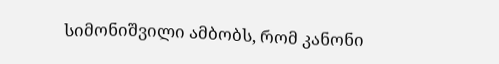სიმონიშვილი ამბობს, რომ კანონი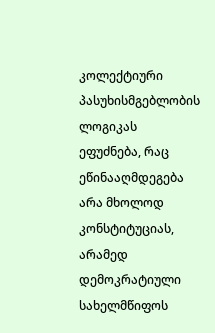კოლექტიური პასუხისმგებლობის ლოგიკას ეფუძნება, რაც ეწინააღმდეგება არა მხოლოდ კონსტიტუციას, არამედ დემოკრატიული სახელმწიფოს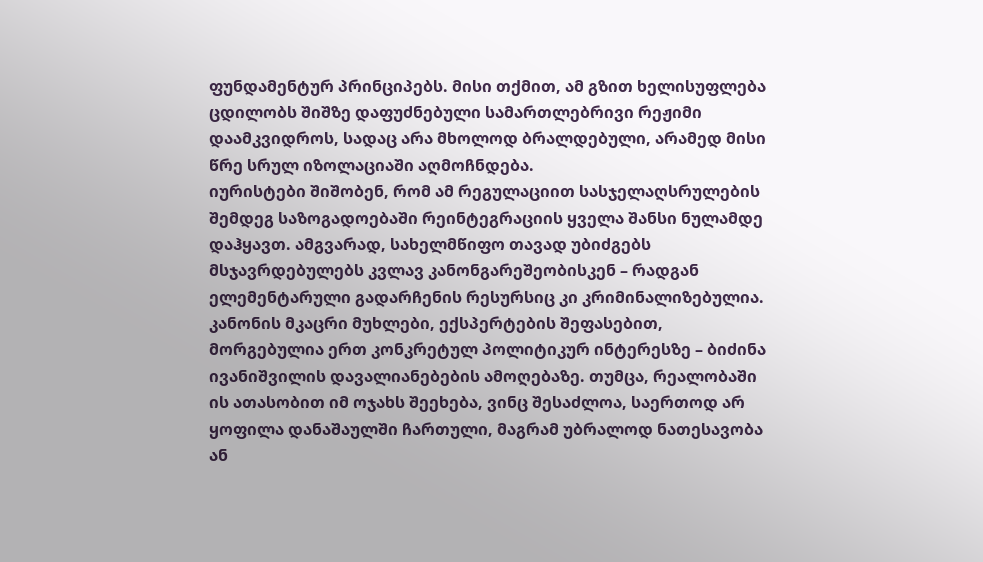ფუნდამენტურ პრინციპებს. მისი თქმით, ამ გზით ხელისუფლება ცდილობს შიშზე დაფუძნებული სამართლებრივი რეჟიმი დაამკვიდროს, სადაც არა მხოლოდ ბრალდებული, არამედ მისი წრე სრულ იზოლაციაში აღმოჩნდება.
იურისტები შიშობენ, რომ ამ რეგულაციით სასჯელაღსრულების შემდეგ საზოგადოებაში რეინტეგრაციის ყველა შანსი ნულამდე დაჰყავთ. ამგვარად, სახელმწიფო თავად უბიძგებს მსჯავრდებულებს კვლავ კანონგარეშეობისკენ – რადგან ელემენტარული გადარჩენის რესურსიც კი კრიმინალიზებულია.
კანონის მკაცრი მუხლები, ექსპერტების შეფასებით, მორგებულია ერთ კონკრეტულ პოლიტიკურ ინტერესზე – ბიძინა ივანიშვილის დავალიანებების ამოღებაზე. თუმცა, რეალობაში ის ათასობით იმ ოჯახს შეეხება, ვინც შესაძლოა, საერთოდ არ ყოფილა დანაშაულში ჩართული, მაგრამ უბრალოდ ნათესავობა ან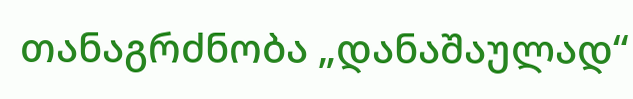თანაგრძნობა „დანაშაულად“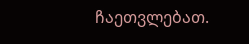ჩაეთვლებათ.